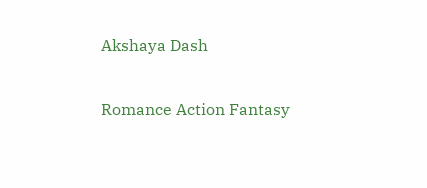Akshaya Dash

Romance Action Fantasy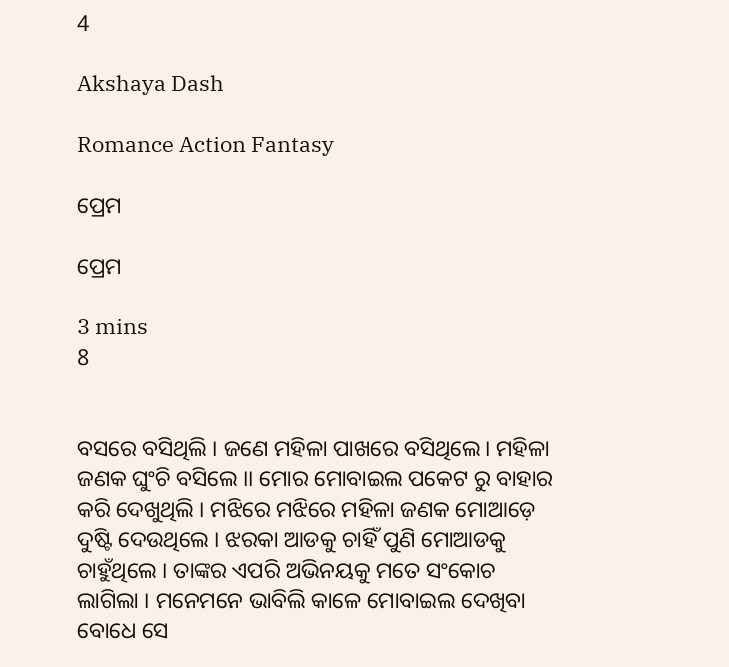4

Akshaya Dash

Romance Action Fantasy

ପ୍ରେମ

ପ୍ରେମ

3 mins
8


ବସରେ ବସିଥିଲି । ଜଣେ ମହିଳା ପାଖରେ ବସିଥିଲେ। ମହିଳା ଜଣକ ଘୁଂଚି ବସିଲେ ।। ମୋର ମୋବାଇଲ ପକେଟ ରୁ ବାହାର କରି ଦେଖୁଥିଲି । ମଝିରେ ମଝିରେ ମହିଳା ଜଣକ ମୋଆଡ଼େ ଦୁଷ୍ଟି ଦେଉଥିଲେ । ଝରକା ଆଡକୁ ଚାହିଁ ପୁଣି ମୋଆଡକୁ ଚାହୁଁଥିଲେ । ତାଙ୍କର ଏପରି ଅଭିନୟକୁ ମତେ ସଂକୋଚ ଲାଗିଲା । ମନେମନେ ଭାବିଲି କାଳେ ମୋବାଇଲ ଦେଖିବା ବୋଧେ ସେ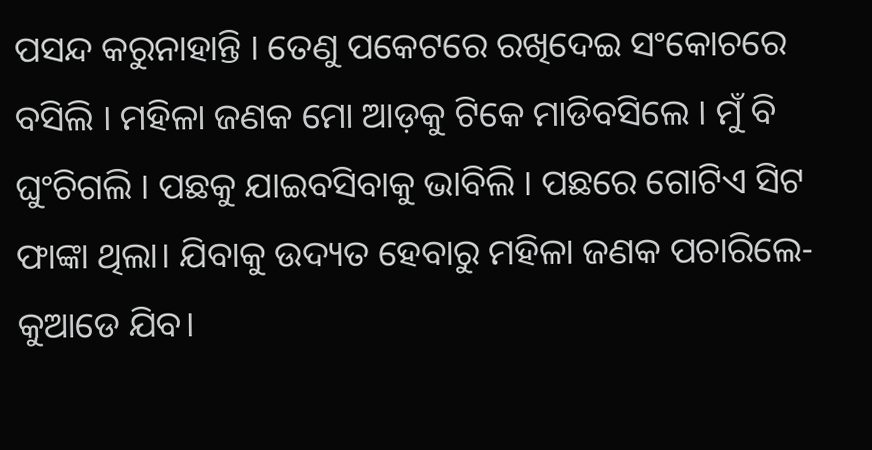ପସନ୍ଦ କରୁନାହାନ୍ତି । ତେଣୁ ପକେଟରେ ରଖିଦେଇ ସଂକୋଚରେ ବସିଲି । ମହିଳା ଜଣକ ମୋ ଆଡ଼କୁ ଟିକେ ମାଡିବସିଲେ । ମୁଁ ବି ଘୁଂଚିଗଲି । ପଛକୁ ଯାଇବସିବାକୁ ଭାବିଲି । ପଛରେ ଗୋଟିଏ ସିଟ ଫାଙ୍କା ଥିଲା। ଯିବାକୁ ଉଦ୍ୟତ ହେବାରୁ ମହିଳା ଜଣକ ପଚାରିଲେ-କୁଆଡେ ଯିବ।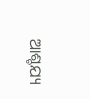ଆଶ୍ଚଯ୍ୟ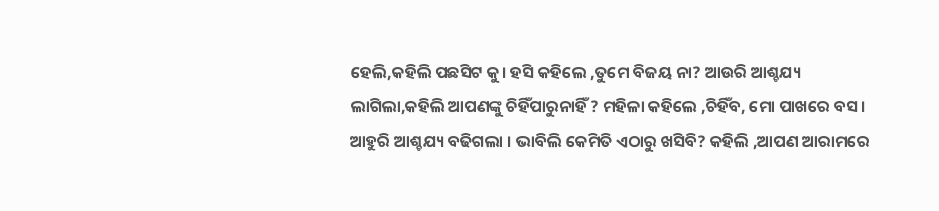ହେଲି,କହିଲି ପଛସିଟ କୁ। ହସି କହିଲେ ,ତୁମେ ବିଜୟ ନା? ଆଉରି ଆଶ୍ଚଯ୍ୟ ଲାଗିଲା,କହିଲି ଆପଣଙ୍କୁ ଚିହିଁପାରୁନାହିଁ ? ମହିଳା କହିଲେ ,ଚିହିଁବ, ମୋ ପାଖରେ ବସ । ଆହୁରି ଆଶ୍ଚଯ୍ୟ ବଢିଗଲା । ଭାବିଲି କେମିତି ଏଠାରୁ ଖସିବି? କହିଲି ,ଆପଣ ଆରାମରେ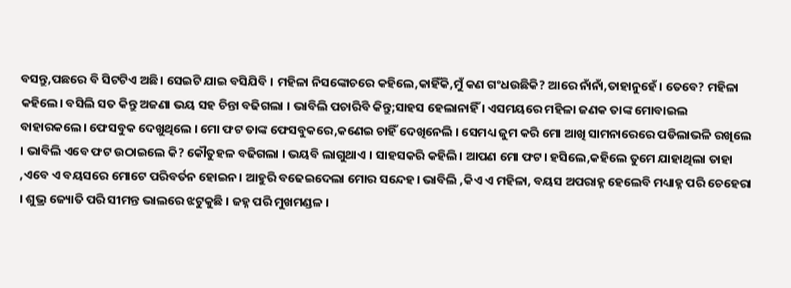ବସନ୍ତୁ,ପଛରେ ବି ସିଟଟିଏ ଅଛି। ସେଇଟି ଯାଇ ବସିଯିବି । ମହିଳା ନିସଙ୍କୋଚରେ କହିଲେ,କାହିଁକି,ମୁଁ କଣ ଗଂଧଉଛିକି? ଆରେ ନାଁନାଁ,ତାହାନୁହେଁ। ତେବେ? ମହିଳା କହିଲେ। ବସିଲି ସତ କିନ୍ତୁ ଅଜଣା ଭୟ ସହ ଚିନ୍ତା ବଢିଗଲା । ଭାବିଲି ପଚାରିବି କିନ୍ତୁ;ସାହସ ହେଲାନାହିଁ । ଏସମୟରେ ମହିଳା ଜଣକ ତାଙ୍କ ମୋବାଇଲ ବାହାରକଲେ। ଫେସବୁକ ଦେଖୁଥିଲେ । ମୋ ଫଟ ତାଙ୍କ ଫେସବୁକରେ,କଣେଇ ଚାହିଁ ଦେଖିନେଲି । ସେମଧ୍ୟ ଜୁମ କରି ମୋ ଆଖି ସାମନାରେରେ ପଡିଲାଭଳି ରଖିଲେ । ଭାବିଲି ଏବେ ଫଟ ଉଠାଇଲେ କି? କୌତୁହଳ ବଢିଗଲା । ଭୟବି ଲାଗୁଥାଏ । ସାହସକରି କହିଲି। ଆପଣ ମୋ ଫଟ। ହସିଲେ,କହିଲେ ତୁମେ ଯାହାଥିଲା ତାହା ,ଏବେ ଏ ବୟସରେ ମୋଟେ ପରିବର୍ତନ ହୋଇନ। ଆହୁରି ବଢେଇଦେଲା ମୋର ସନ୍ଦେହ। ଭାବିଲି ,କିଏ ଏ ମହିଳା, ବୟସ ଅପରାହ୍ନ ହେଲେବି ମଧ୍ୟାହ୍ନ ପରି ଚେହେରା । ଶୁଭ୍ର ଜ୍ୟୋତି ପରି ସୀମନ୍ତ ଭାଲରେ ଝଟୁକୁଛି । ଜହ୍ନ ପରି ମୁଖମଣ୍ଡଳ ।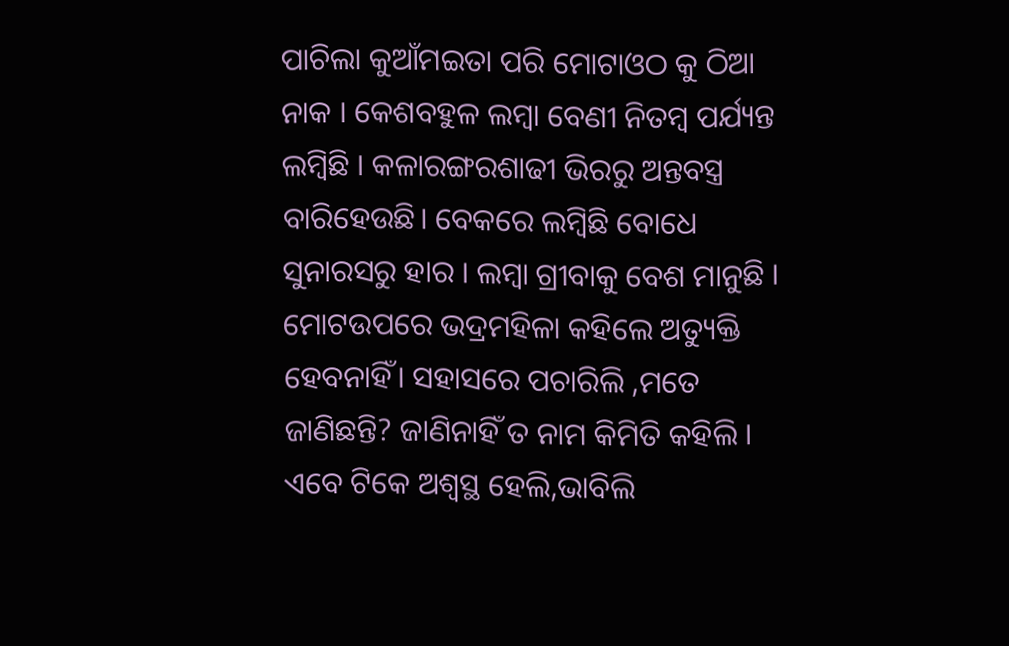ପାଚିଲା କୁଆଁମଇତା ପରି ମୋଟାଓଠ କୁ ଠିଆ ନାକ । କେଶବହୁଳ ଲମ୍ବା ବେଣୀ ନିତମ୍ବ ପର୍ଯ୍ୟନ୍ତ ଲମ୍ବିଛି । କଳାରଙ୍ଗରଶାଢୀ ଭିରରୁ ଅନ୍ତବସ୍ତ୍ର ବାରିହେଉଛି। ବେକରେ ଲମ୍ବିଛି ବୋଧେ ସୁନାରସରୁ ହାର । ଲମ୍ବା ଗ୍ରୀବାକୁ ବେଶ ମାନୁଛି । ମୋଟଉପରେ ଭଦ୍ରମହିଳା କହିଲେ ଅତ୍ୟୁକ୍ତି ହେବନାହିଁ। ସହାସରେ ପଚାରିଲି ,ମତେ ଜାଣିଛନ୍ତି? ଜାଣିନାହିଁ ତ ନାମ କିମିତି କହିଲି । ଏବେ ଟିକେ ଅଶ୍ୱସ୍ଥ ହେଲି,ଭାବିଲି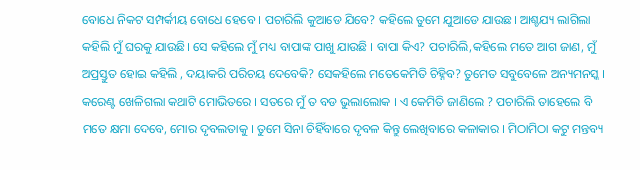ବୋଧେ ନିକଟ ସମ୍ପର୍କୀୟ ବୋଧେ ହେବେ । ପଚାରିଲି କୁଆଡେ ଯିବେ? କହିଲେ ତୁମେ ଯୁଆଡେ ଯାଉଛ। ଆଶ୍ଚଯ୍ୟ ଲାଗିଲା କହିଲି ମୁଁ ଘରକୁ ଯାଉଛି। ସେ କହିଲେ ମୁଁ ମଧ୍ୟ ବାପାଙ୍କ ପାଖୁ ଯାଉଛି । ବାପା କିଏ? ପଚାରିଲି,କହିଲେ ମତେ ଆଗ ଜାଣ, ମୁଁ ଅପ୍ରସ୍ତୁତ ହୋଇ କହିଲି , ଦୟାକରି ପରିଚୟ ଦେବେକି? ସେକହିଲେ ମତେକେମିତି ଚିହ୍ନିବ? ତୁମେତ ସବୁବେଳେ ଅନ୍ୟମନସ୍କ । କରେଣ୍ଟ ଖେଳିଗଲା କଥାଟି ମୋଭିତରେ । ସତରେ ମୁଁ ତ ବଡ ଭୁଲାଲୋକ । ଏ କେମିତି ଜାଣିଲେ ? ପଚାରିଲି ତାହେଲେ ବି ମତେ କ୍ଷମା ଦେବେ, ମୋର ଦୃବଲତାକୁ । ତୁମେ ସିନା ଚିହିଁବାରେ ଦୃବଳ କିନ୍ତୁ ଲେଖିବାରେ କଳାକାର । ମିଠାମିଠା କଟୁ ମନ୍ତବ୍ୟ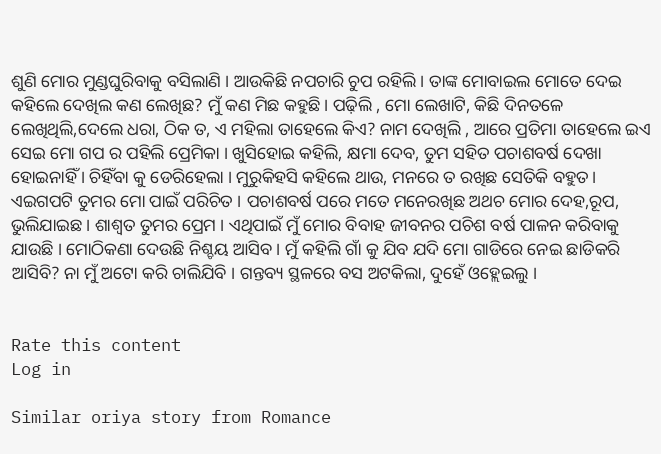ଶୁଣି ମୋର ମୁଣ୍ଡଘୁରିବାକୁ ବସିଲାଣି । ଆଉକିଛି ନପଚାରି ଚୁପ ରହିଲି । ତାଙ୍କ ମୋବାଇଲ ମୋତେ ଦେଇ କହିଲେ ଦେଖିଲ କଣ ଲେଖିଛ? ମୁଁ କଣ ମିଛ କହୁଛି। ପଢ଼ିଲି , ମୋ ଲେଖାଟି, କିଛି ଦିନତଳେ ଲେଖିଥିଲି,ଦେଲେ ଧରା, ଠିକ ତ, ଏ ମହିଲା ତାହେଲେ କିଏ? ନାମ ଦେଖିଲି , ଆରେ ପ୍ରତିମା ତାହେଲେ ଇଏ ସେଇ ମୋ ଗପ ର ପହିଲି ପ୍ରେମିକା । ଖୁସିହୋଇ କହିଲି, କ୍ଷମା ଦେବ, ତୁମ ସହିତ ପଚାଶବର୍ଷ ଦେଖା ହୋଇନାହିଁ । ଚିହିଁବା କୁ ଡେରିହେଲା । ମୁରୁକିହସି କହିଲେ ଥାଉ, ମନରେ ତ ରଖିଛ ସେତିକି ବହୁତ। ଏଇଗପଟି ତୁମର ମୋ ପାଇଁ ପରିଚିତ । ପଚାଶବର୍ଷ ପରେ ମତେ ମନେରଖିଛ ଅଥଚ ମୋର ଦେହ,ରୂପ, ଭୁଲିଯାଇଛ । ଶାଶ୍ୱତ ତୁମର ପ୍ରେମ । ଏଥିପାଇଁ ମୁଁ ମୋର ବିବାହ ଜୀବନର ପଚିଶ ବର୍ଷ ପାଳନ କରିବାକୁ ଯାଉଛି । ମୋଠିକଣା ଦେଉଛି ନିଶ୍ଚୟ ଆସିବ । ମୁଁ କହିଲି ଗାଁ କୁ ଯିବ ଯଦି ମୋ ଗାଡିରେ ନେଇ ଛାଡିକରି ଆସିବି? ନା ମୁଁ ଅଟୋ କରି ଚାଲିଯିବି । ଗନ୍ତବ୍ୟ ସ୍ଥଳରେ ବସ ଅଟକିଲା, ଦୁହେଁ ଓହ୍ଲେଇଲୁ ।


Rate this content
Log in

Similar oriya story from Romance